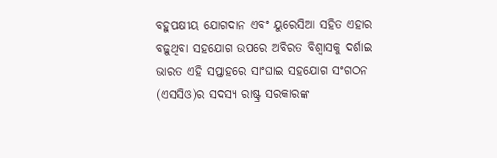ବହୁପକ୍ଷୀୟ ଯୋଗଦାନ ଏବଂ ୟୁରେସିଆ ସହିତ ଏହାର ବଢ଼ୁଥିବା ସହଯୋଗ ଉପରେ ଅବିରତ ବିଶ୍ବାସକୁ ଦର୍ଶାଇ ଭାରତ ଏହି ସପ୍ତାହରେ ସାଂଘାଇ ସହଯୋଗ ସଂଗଠନ (ଏସସିଓ)ର ସଦସ୍ୟ ରାଷ୍ଟ୍ର ସରକାରଙ୍କ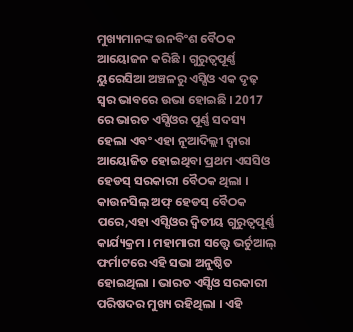ମୁଖ୍ୟମାନଙ୍କ ଉନବିଂଶ ବୈଠକ ଆୟୋଜନ କରିଛି । ଗୁରୁତ୍ୱପୂର୍ଣ୍ଣ ୟୁରେସିଆ ଅଞ୍ଚଳରୁ ଏସ୍ସିଓ ଏକ ଦୃଢ଼ ସ୍ୱର ଭାବରେ ଉଭା ହୋଇଛି । 2017 ରେ ଭାରତ ଏସ୍ସିଓର ପୂର୍ଣ୍ଣ ସଦସ୍ୟ ହେଲା ଏବଂ ଏହା ନୂଆଦିଲ୍ଲୀ ଦ୍ବାରା ଆୟୋଜିତ ହୋଇଥିବା ପ୍ରଥମ ଏସସିଓ ହେଡସ୍ ସରକାରୀ ବୈଠକ ଥିଲା । କାଉନସିଲ୍ ଅଫ୍ ହେଡସ୍ ବୈଠକ ପରେ,ଏହା ଏସ୍ସିଓର ଦ୍ୱିତୀୟ ଗୁରୁତ୍ୱପୂର୍ଣ୍ଣ କାର୍ଯ୍ୟକ୍ରମ । ମହାମାରୀ ସତ୍ତ୍ବେ ଭର୍ଚୁଆଲ୍ ଫର୍ମାଟରେ ଏହି ସଭା ଅନୁଷ୍ଠିତ ହୋଇଥିଲା । ଭାରତ ଏସ୍ସିଓ ସରକାରୀ ପରିଷଦର ମୁଖ୍ୟ ରହିଥିଲା । ଏହି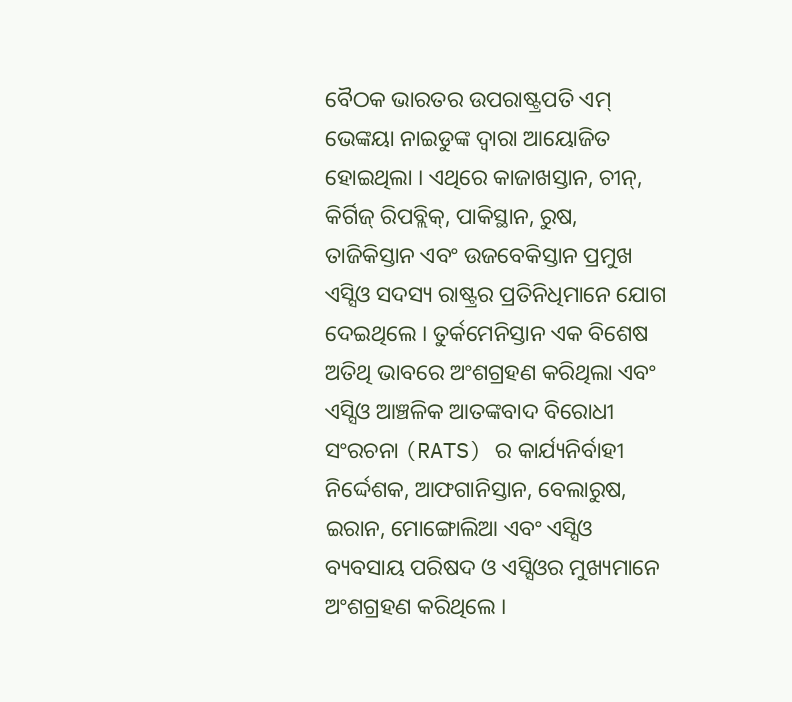ବୈଠକ ଭାରତର ଉପରାଷ୍ଟ୍ରପତି ଏମ୍ ଭେଙ୍କୟା ନାଇଡୁଙ୍କ ଦ୍ୱାରା ଆୟୋଜିତ ହୋଇଥିଲା । ଏଥିରେ କାଜାଖସ୍ତାନ, ଚୀନ୍, କିର୍ଗିଜ୍ ରିପବ୍ଲିକ୍, ପାକିସ୍ଥାନ, ରୁଷ, ତାଜିକିସ୍ତାନ ଏବଂ ଉଜବେକିସ୍ତାନ ପ୍ରମୁଖ ଏସ୍ସିଓ ସଦସ୍ୟ ରାଷ୍ଟ୍ରର ପ୍ରତିନିଧିମାନେ ଯୋଗ ଦେଇଥିଲେ । ତୁର୍କମେନିସ୍ତାନ ଏକ ବିଶେଷ ଅତିଥି ଭାବରେ ଅଂଶଗ୍ରହଣ କରିଥିଲା ଏବଂ ଏସ୍ସିଓ ଆଞ୍ଚଳିକ ଆତଙ୍କବାଦ ବିରୋଧୀ ସଂରଚନା (RATS) ର କାର୍ଯ୍ୟନିର୍ବାହୀ ନିର୍ଦ୍ଦେଶକ, ଆଫଗାନିସ୍ତାନ, ବେଲାରୁଷ, ଇରାନ, ମୋଙ୍ଗୋଲିଆ ଏବଂ ଏସ୍ସିଓ ବ୍ୟବସାୟ ପରିଷଦ ଓ ଏସ୍ସିଓର ମୁଖ୍ୟମାନେ ଅଂଶଗ୍ରହଣ କରିଥିଲେ ।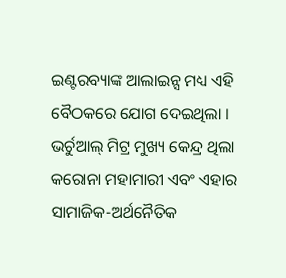ଇଣ୍ଟରବ୍ୟାଙ୍କ ଆଲାଇନ୍ସ ମଧ୍ୟ ଏହି ବୈଠକରେ ଯୋଗ ଦେଇଥିଲା ।
ଭର୍ଚୁଆଲ୍ ମିଟ୍ର ମୁଖ୍ୟ କେନ୍ଦ୍ର ଥିଲା କରୋନା ମହାମାରୀ ଏବଂ ଏହାର ସାମାଜିକ-ଅର୍ଥନୈତିକ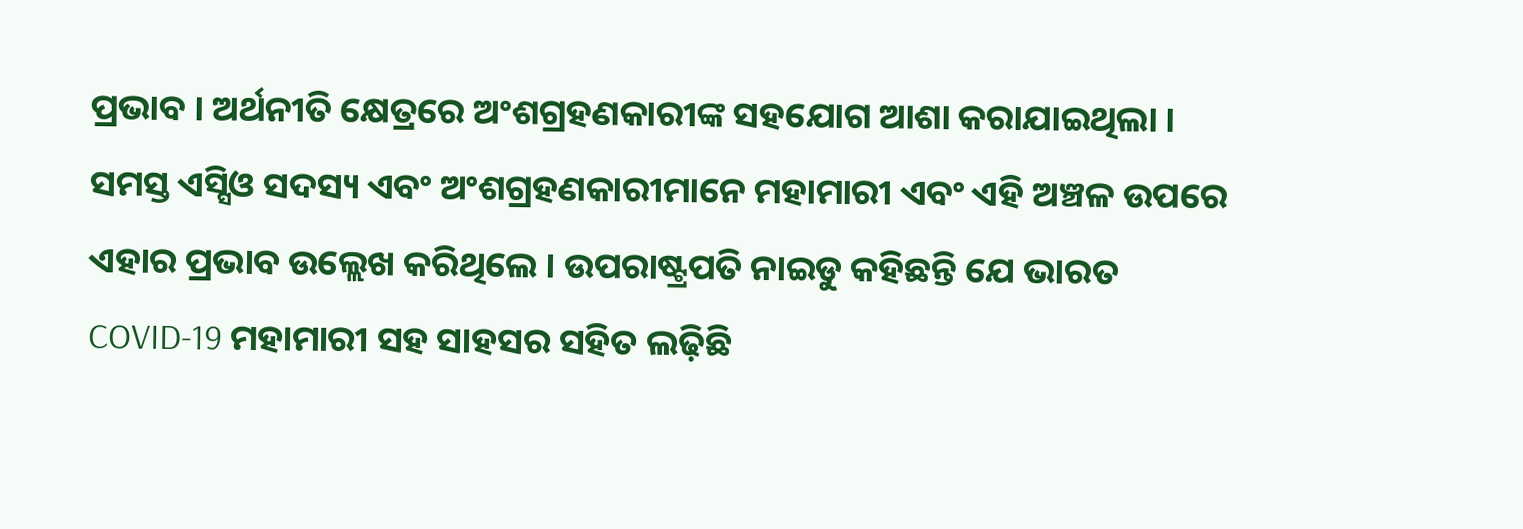ପ୍ରଭାବ । ଅର୍ଥନୀତି କ୍ଷେତ୍ରରେ ଅଂଶଗ୍ରହଣକାରୀଙ୍କ ସହଯୋଗ ଆଶା କରାଯାଇଥିଲା । ସମସ୍ତ ଏସ୍ସିଓ ସଦସ୍ୟ ଏବଂ ଅଂଶଗ୍ରହଣକାରୀମାନେ ମହାମାରୀ ଏବଂ ଏହି ଅଞ୍ଚଳ ଉପରେ ଏହାର ପ୍ରଭାବ ଉଲ୍ଲେଖ କରିଥିଲେ । ଉପରାଷ୍ଟ୍ରପତି ନାଇଡୁ କହିଛନ୍ତି ଯେ ଭାରତ COVID-19 ମହାମାରୀ ସହ ସାହସର ସହିତ ଲଢ଼ିଛି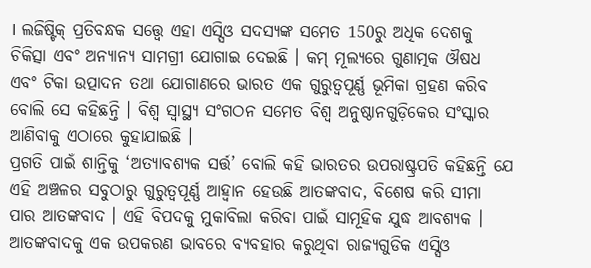। ଲଜିଷ୍ଟିକ୍ ପ୍ରତିବନ୍ଧକ ସତ୍ତ୍ୱେ ଏହା ଏସ୍ସିଓ ସଦସ୍ୟଙ୍କ ସମେତ 150ରୁ ଅଧିକ ଦେଶକୁ ଚିକିତ୍ସା ଏବଂ ଅନ୍ୟାନ୍ୟ ସାମଗ୍ରୀ ଯୋଗାଇ ଦେଇଛି । କମ୍ ମୂଲ୍ୟରେ ଗୁଣାତ୍ମକ ଔଷଧ ଏବଂ ଟିକା ଉତ୍ପାଦନ ତଥା ଯୋଗାଣରେ ଭାରତ ଏକ ଗୁରୁତ୍ୱପୂର୍ଣ୍ଣ ଭୂମିକା ଗ୍ରହଣ କରିବ ବୋଲି ସେ କହିଛନ୍ତି । ବିଶ୍ୱ ସ୍ୱାସ୍ଥ୍ୟ ସଂଗଠନ ସମେତ ବିଶ୍ୱ ଅନୁଷ୍ଠାନଗୁଡ଼ିକେର ସଂସ୍କାର ଆଣିବାକୁ ଏଠାରେ କୁହାଯାଇଛି ।
ପ୍ରଗତି ପାଇଁ ଶାନ୍ତିକୁ ‘ଅତ୍ୟାବଶ୍ୟକ ସର୍ତ୍ତ’ ବୋଲି କହି ଭାରତର ଉପରାଷ୍ଟ୍ରପତି କହିଛନ୍ତି ଯେ ଏହି ଅଞ୍ଚଳର ସବୁଠାରୁ ଗୁରୁତ୍ୱପୂର୍ଣ୍ଣ ଆହ୍ବାନ ହେଉଛି ଆତଙ୍କବାଦ, ବିଶେଷ କରି ସୀମା ପାର ଆତଙ୍କବାଦ । ଏହି ବିପଦକୁ ମୁକାବିଲା କରିବା ପାଇଁ ସାମୂହିକ ଯୁଦ୍ଧ ଆବଶ୍ୟକ । ଆତଙ୍କବାଦକୁ ଏକ ଉପକରଣ ଭାବରେ ବ୍ୟବହାର କରୁଥିବା ରାଜ୍ୟଗୁଡିକ ଏସ୍ସିଓ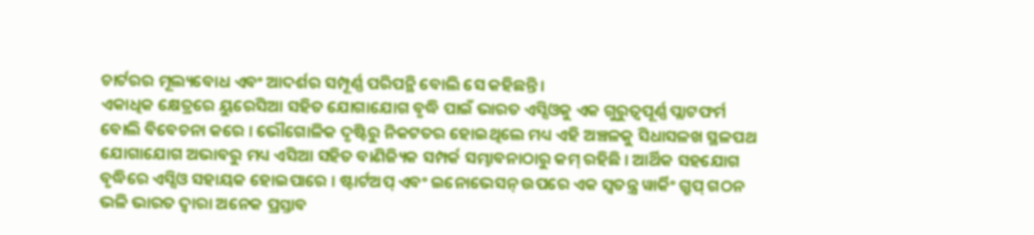ଚାର୍ଟରର ମୂଲ୍ୟବୋଧ ଏବଂ ଆଦର୍ଶର ସମ୍ପୂର୍ଣ୍ଣ ପରିପନ୍ଥି ବୋଲି ସେ କହିଛନ୍ତି ।
ଏକାଧିକ କ୍ଷେତ୍ରରେ ୟୁରେସିଆ ସହିତ ଯୋଗାଯୋଗ ବୃଦ୍ଧି ପାଇଁ ଭାରତ ଏସ୍ସିଓକୁ ଏକ ଗୁରୁତ୍ୱପୂର୍ଣ୍ଣ ପ୍ଲାଟଫର୍ମ ବୋଲି ବିବେଚନା କରେ । ଭୌଗୋଳିକ ଦୃଷ୍ଟିରୁ ନିକଟତର ହୋଇଥିଲେ ମଧ୍ୟ ଏହି ଅଞ୍ଚଳକୁ ସିଧାସଳଖ ସ୍ଥଳପଥ ଯୋଗାଯୋଗ ଅଭାବରୁ ମଧ୍ୟ ଏସିଆ ସହିତ ବାଣିଜ୍ୟିକ ସମ୍ପର୍କ ସମ୍ଭାବନାଠାରୁ କମ୍ ରହିଛି । ଆର୍ଥିକ ସହଯୋଗ ବୃଦ୍ଧିରେ ଏସ୍ସିଓ ସହାୟକ ହୋଇପାରେ । ଷ୍ଟାର୍ଟଅପ୍ ଏବଂ ଇନୋଭେସନ୍ ଉପରେ ଏକ ସ୍ୱତନ୍ତ୍ର ୱାର୍କିଂ ଗ୍ରୁପ୍ ଗଠନ ଭଳି ଭାରତ ଦ୍ୱାରା ଅନେକ ପ୍ରସ୍ତାବ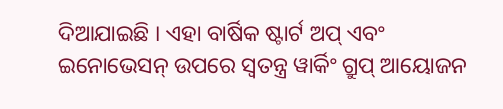ଦିଆଯାଇଛି । ଏହା ବାର୍ଷିକ ଷ୍ଟାର୍ଟ ଅପ୍ ଏବଂ ଇନୋଭେସନ୍ ଉପରେ ସ୍ୱତନ୍ତ୍ର ୱାର୍କିଂ ଗ୍ରୁପ୍ ଆୟୋଜନ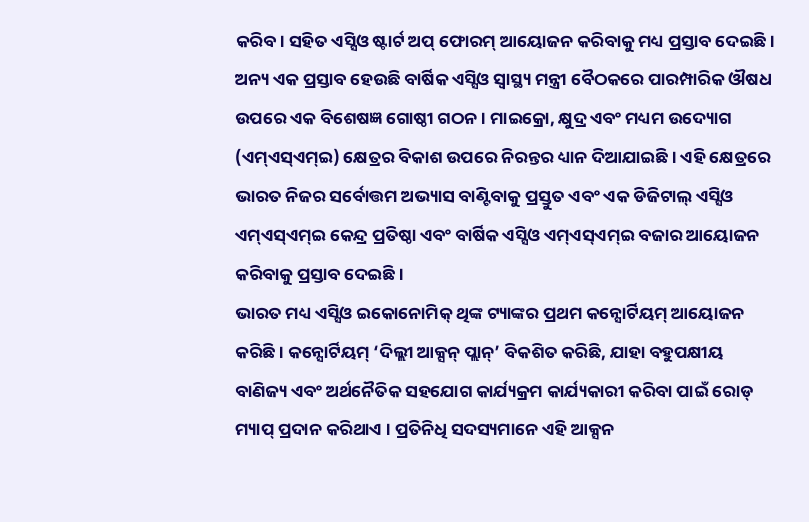କରିବ। ସହିତ ଏସ୍ସିଓ ଷ୍ଟାର୍ଟ ଅପ୍ ଫୋରମ୍ ଆୟୋଜନ କରିବାକୁ ମଧ୍ୟ ପ୍ରସ୍ତାବ ଦେଇଛି । ଅନ୍ୟ ଏକ ପ୍ରସ୍ତାବ ହେଉଛି ବାର୍ଷିକ ଏସ୍ସିଓ ସ୍ୱାସ୍ଥ୍ୟ ମନ୍ତ୍ରୀ ବୈଠକରେ ପାରମ୍ପାରିକ ଔଷଧ ଉପରେ ଏକ ବିଶେଷଜ୍ଞ ଗୋଷ୍ଠୀ ଗଠନ । ମାଇକ୍ରୋ, କ୍ଷୁଦ୍ର ଏବଂ ମଧ୍ୟମ ଉଦ୍ୟୋଗ (ଏମ୍ଏସ୍ଏମ୍ଇ) କ୍ଷେତ୍ରର ବିକାଶ ଉପରେ ନିରନ୍ତର ଧ୍ୟାନ ଦିଆଯାଇଛି । ଏହି କ୍ଷେତ୍ରରେ ଭାରତ ନିଜର ସର୍ବୋତ୍ତମ ଅଭ୍ୟାସ ବାଣ୍ଟିବାକୁ ପ୍ରସ୍ତୁତ ଏବଂ ଏକ ଡିଜିଟାଲ୍ ଏସ୍ସିଓ ଏମ୍ଏସ୍ଏମ୍ଇ କେନ୍ଦ୍ର ପ୍ରତିଷ୍ଠା ଏବଂ ବାର୍ଷିକ ଏସ୍ସିଓ ଏମ୍ଏସ୍ଏମ୍ଇ ବଜାର ଆୟୋଜନ କରିବାକୁ ପ୍ରସ୍ତାବ ଦେଇଛି ।
ଭାରତ ମଧ୍ୟ ଏସ୍ସିଓ ଇକୋନୋମିକ୍ ଥିଙ୍କ ଟ୍ୟାଙ୍କର ପ୍ରଥମ କନ୍ସୋର୍ଟିୟମ୍ ଆୟୋଜନ କରିଛି । କନ୍ସୋର୍ଟିୟମ୍ ‘ଦିଲ୍ଲୀ ଆକ୍ସନ୍ ପ୍ଲାନ୍’ ବିକଶିତ କରିଛି, ଯାହା ବହୁପକ୍ଷୀୟ ବାଣିଜ୍ୟ ଏବଂ ଅର୍ଥନୈତିକ ସହଯୋଗ କାର୍ଯ୍ୟକ୍ରମ କାର୍ଯ୍ୟକାରୀ କରିବା ପାଇଁ ରୋଡ୍ ମ୍ୟାପ୍ ପ୍ରଦାନ କରିଥାଏ । ପ୍ରତିନିଧି ସଦସ୍ୟମାନେ ଏହି ଆକ୍ସନ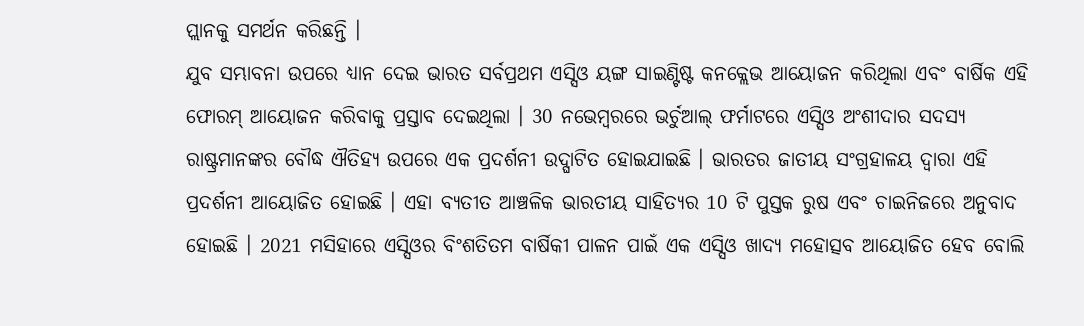ପ୍ଲାନକୁ ସମର୍ଥନ କରିଛନ୍ତି ।
ଯୁବ ସମ୍ଭାବନା ଉପରେ ଧ୍ୟାନ ଦେଇ ଭାରତ ସର୍ବପ୍ରଥମ ଏସ୍ସିଓ ୟଙ୍ଗ ସାଇଣ୍ଟିଷ୍ଟ କନକ୍ଲେଭ ଆୟୋଜନ କରିଥିଲା ଏବଂ ବାର୍ଷିକ ଏହି ଫୋରମ୍ ଆୟୋଜନ କରିବାକୁ ପ୍ରସ୍ତାବ ଦେଇଥିଲା । 30 ନଭେମ୍ବରରେ ଭର୍ଚୁଆଲ୍ ଫର୍ମାଟରେ ଏସ୍ସିଓ ଅଂଶୀଦାର ସଦସ୍ୟ ରାଷ୍ଟ୍ରମାନଙ୍କର ବୌଦ୍ଧ ଐତିହ୍ୟ ଉପରେ ଏକ ପ୍ରଦର୍ଶନୀ ଉଦ୍ଘାଟିତ ହୋଇଯାଇଛି । ଭାରତର ଜାତୀୟ ସଂଗ୍ରହାଳୟ ଦ୍ୱାରା ଏହି ପ୍ରଦର୍ଶନୀ ଆୟୋଜିତ ହୋଇଛି । ଏହା ବ୍ୟତୀତ ଆଞ୍ଚଳିକ ଭାରତୀୟ ସାହିତ୍ୟର 10 ଟି ପୁସ୍ତକ ରୁଷ ଏବଂ ଚାଇନିଜରେ ଅନୁବାଦ ହୋଇଛି । 2021 ମସିହାରେ ଏସ୍ସିଓର ବିଂଶତିତମ ବାର୍ଷିକୀ ପାଳନ ପାଇଁ ଏକ ଏସ୍ସିଓ ଖାଦ୍ୟ ମହୋତ୍ସବ ଆୟୋଜିତ ହେବ ବୋଲି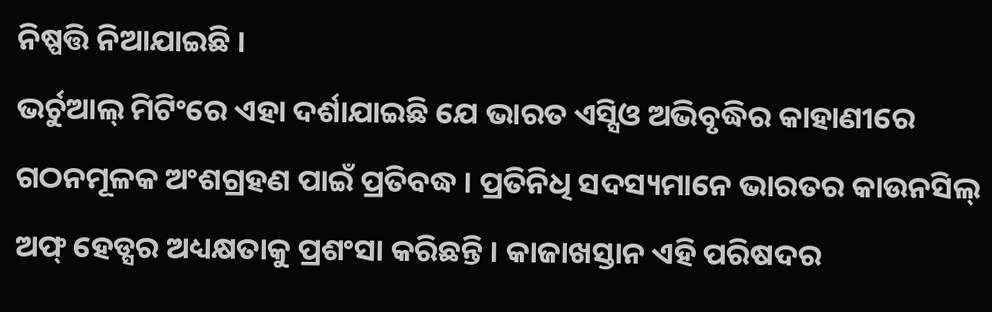ନିଷ୍ପତ୍ତି ନିଆଯାଇଛି ।
ଭର୍ଚୁଆଲ୍ ମିଟିଂରେ ଏହା ଦର୍ଶାଯାଇଛି ଯେ ଭାରତ ଏସ୍ସିଓ ଅଭିବୃଦ୍ଧିର କାହାଣୀରେ ଗଠନମୂଳକ ଅଂଶଗ୍ରହଣ ପାଇଁ ପ୍ରତିବଦ୍ଧ । ପ୍ରତିନିଧି ସଦସ୍ୟମାନେ ଭାରତର କାଉନସିଲ୍ ଅଫ୍ ହେଡ୍ସର ଅଧ୍ୟକ୍ଷତାକୁ ପ୍ରଶଂସା କରିଛନ୍ତି । କାଜାଖସ୍ତାନ ଏହି ପରିଷଦର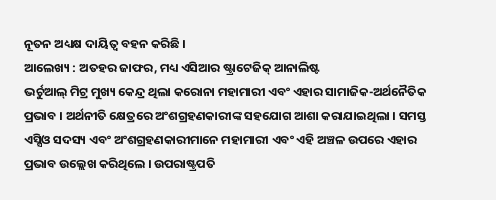ନୂତନ ଅଧ୍ୟକ୍ଷ ଦାୟିତ୍ବ ବହନ କରିଛି ।
ଆଲେଖ୍ୟ : ଅତହର ଜାଫର, ମଧ୍ୟ ଏସିଆର ଷ୍ଟ୍ରାଟେଜିକ୍ ଆନାଲିଷ୍ଟ
ଭର୍ଚୁଆଲ୍ ମିଟ୍ର ମୁଖ୍ୟ କେନ୍ଦ୍ର ଥିଲା କରୋନା ମହାମାରୀ ଏବଂ ଏହାର ସାମାଜିକ-ଅର୍ଥନୈତିକ ପ୍ରଭାବ । ଅର୍ଥନୀତି କ୍ଷେତ୍ରରେ ଅଂଶଗ୍ରହଣକାରୀଙ୍କ ସହଯୋଗ ଆଶା କରାଯାଇଥିଲା । ସମସ୍ତ ଏସ୍ସିଓ ସଦସ୍ୟ ଏବଂ ଅଂଶଗ୍ରହଣକାରୀମାନେ ମହାମାରୀ ଏବଂ ଏହି ଅଞ୍ଚଳ ଉପରେ ଏହାର ପ୍ରଭାବ ଉଲ୍ଲେଖ କରିଥିଲେ । ଉପରାଷ୍ଟ୍ରପତି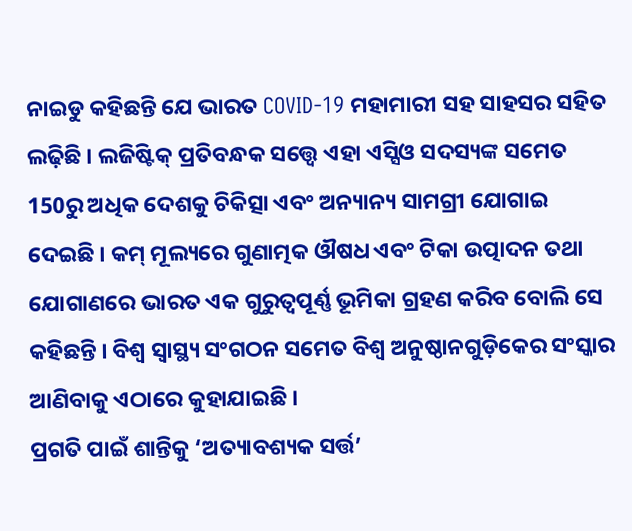ନାଇଡୁ କହିଛନ୍ତି ଯେ ଭାରତ COVID-19 ମହାମାରୀ ସହ ସାହସର ସହିତ ଲଢ଼ିଛି । ଲଜିଷ୍ଟିକ୍ ପ୍ରତିବନ୍ଧକ ସତ୍ତ୍ୱେ ଏହା ଏସ୍ସିଓ ସଦସ୍ୟଙ୍କ ସମେତ 150ରୁ ଅଧିକ ଦେଶକୁ ଚିକିତ୍ସା ଏବଂ ଅନ୍ୟାନ୍ୟ ସାମଗ୍ରୀ ଯୋଗାଇ ଦେଇଛି । କମ୍ ମୂଲ୍ୟରେ ଗୁଣାତ୍ମକ ଔଷଧ ଏବଂ ଟିକା ଉତ୍ପାଦନ ତଥା ଯୋଗାଣରେ ଭାରତ ଏକ ଗୁରୁତ୍ୱପୂର୍ଣ୍ଣ ଭୂମିକା ଗ୍ରହଣ କରିବ ବୋଲି ସେ କହିଛନ୍ତି । ବିଶ୍ୱ ସ୍ୱାସ୍ଥ୍ୟ ସଂଗଠନ ସମେତ ବିଶ୍ୱ ଅନୁଷ୍ଠାନଗୁଡ଼ିକେର ସଂସ୍କାର ଆଣିବାକୁ ଏଠାରେ କୁହାଯାଇଛି ।
ପ୍ରଗତି ପାଇଁ ଶାନ୍ତିକୁ ‘ଅତ୍ୟାବଶ୍ୟକ ସର୍ତ୍ତ’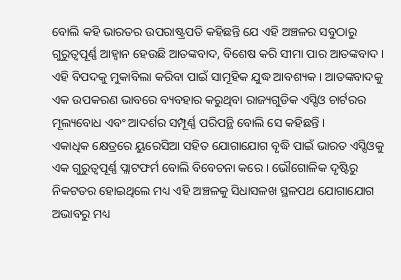ବୋଲି କହି ଭାରତର ଉପରାଷ୍ଟ୍ରପତି କହିଛନ୍ତି ଯେ ଏହି ଅଞ୍ଚଳର ସବୁଠାରୁ ଗୁରୁତ୍ୱପୂର୍ଣ୍ଣ ଆହ୍ବାନ ହେଉଛି ଆତଙ୍କବାଦ, ବିଶେଷ କରି ସୀମା ପାର ଆତଙ୍କବାଦ । ଏହି ବିପଦକୁ ମୁକାବିଲା କରିବା ପାଇଁ ସାମୂହିକ ଯୁଦ୍ଧ ଆବଶ୍ୟକ । ଆତଙ୍କବାଦକୁ ଏକ ଉପକରଣ ଭାବରେ ବ୍ୟବହାର କରୁଥିବା ରାଜ୍ୟଗୁଡିକ ଏସ୍ସିଓ ଚାର୍ଟରର ମୂଲ୍ୟବୋଧ ଏବଂ ଆଦର୍ଶର ସମ୍ପୂର୍ଣ୍ଣ ପରିପନ୍ଥି ବୋଲି ସେ କହିଛନ୍ତି ।
ଏକାଧିକ କ୍ଷେତ୍ରରେ ୟୁରେସିଆ ସହିତ ଯୋଗାଯୋଗ ବୃଦ୍ଧି ପାଇଁ ଭାରତ ଏସ୍ସିଓକୁ ଏକ ଗୁରୁତ୍ୱପୂର୍ଣ୍ଣ ପ୍ଲାଟଫର୍ମ ବୋଲି ବିବେଚନା କରେ । ଭୌଗୋଳିକ ଦୃଷ୍ଟିରୁ ନିକଟତର ହୋଇଥିଲେ ମଧ୍ୟ ଏହି ଅଞ୍ଚଳକୁ ସିଧାସଳଖ ସ୍ଥଳପଥ ଯୋଗାଯୋଗ ଅଭାବରୁ ମଧ୍ୟ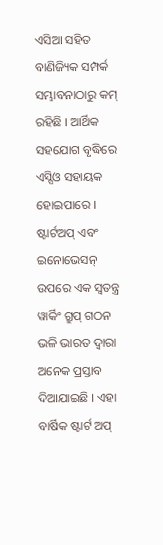ଏସିଆ ସହିତ ବାଣିଜ୍ୟିକ ସମ୍ପର୍କ ସମ୍ଭାବନାଠାରୁ କମ୍ ରହିଛି । ଆର୍ଥିକ ସହଯୋଗ ବୃଦ୍ଧିରେ ଏସ୍ସିଓ ସହାୟକ ହୋଇପାରେ । ଷ୍ଟାର୍ଟଅପ୍ ଏବଂ ଇନୋଭେସନ୍ ଉପରେ ଏକ ସ୍ୱତନ୍ତ୍ର ୱାର୍କିଂ ଗ୍ରୁପ୍ ଗଠନ ଭଳି ଭାରତ ଦ୍ୱାରା ଅନେକ ପ୍ରସ୍ତାବ ଦିଆଯାଇଛି । ଏହା ବାର୍ଷିକ ଷ୍ଟାର୍ଟ ଅପ୍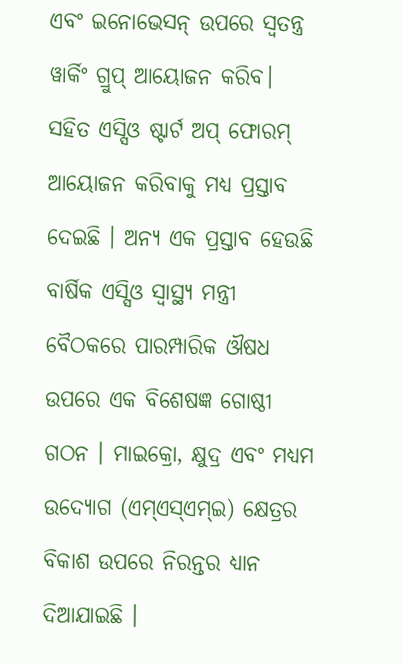ଏବଂ ଇନୋଭେସନ୍ ଉପରେ ସ୍ୱତନ୍ତ୍ର ୱାର୍କିଂ ଗ୍ରୁପ୍ ଆୟୋଜନ କରିବ। ସହିତ ଏସ୍ସିଓ ଷ୍ଟାର୍ଟ ଅପ୍ ଫୋରମ୍ ଆୟୋଜନ କରିବାକୁ ମଧ୍ୟ ପ୍ରସ୍ତାବ ଦେଇଛି । ଅନ୍ୟ ଏକ ପ୍ରସ୍ତାବ ହେଉଛି ବାର୍ଷିକ ଏସ୍ସିଓ ସ୍ୱାସ୍ଥ୍ୟ ମନ୍ତ୍ରୀ ବୈଠକରେ ପାରମ୍ପାରିକ ଔଷଧ ଉପରେ ଏକ ବିଶେଷଜ୍ଞ ଗୋଷ୍ଠୀ ଗଠନ । ମାଇକ୍ରୋ, କ୍ଷୁଦ୍ର ଏବଂ ମଧ୍ୟମ ଉଦ୍ୟୋଗ (ଏମ୍ଏସ୍ଏମ୍ଇ) କ୍ଷେତ୍ରର ବିକାଶ ଉପରେ ନିରନ୍ତର ଧ୍ୟାନ ଦିଆଯାଇଛି ।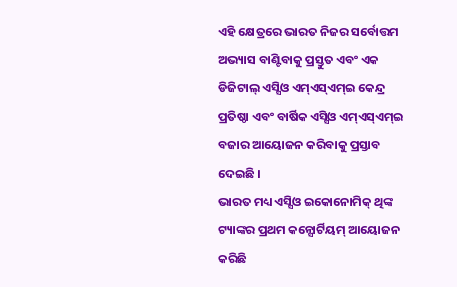ଏହି କ୍ଷେତ୍ରରେ ଭାରତ ନିଜର ସର୍ବୋତ୍ତମ ଅଭ୍ୟାସ ବାଣ୍ଟିବାକୁ ପ୍ରସ୍ତୁତ ଏବଂ ଏକ ଡିଜିଟାଲ୍ ଏସ୍ସିଓ ଏମ୍ଏସ୍ଏମ୍ଇ କେନ୍ଦ୍ର ପ୍ରତିଷ୍ଠା ଏବଂ ବାର୍ଷିକ ଏସ୍ସିଓ ଏମ୍ଏସ୍ଏମ୍ଇ ବଜାର ଆୟୋଜନ କରିବାକୁ ପ୍ରସ୍ତାବ ଦେଇଛି ।
ଭାରତ ମଧ୍ୟ ଏସ୍ସିଓ ଇକୋନୋମିକ୍ ଥିଙ୍କ ଟ୍ୟାଙ୍କର ପ୍ରଥମ କନ୍ସୋର୍ଟିୟମ୍ ଆୟୋଜନ କରିଛି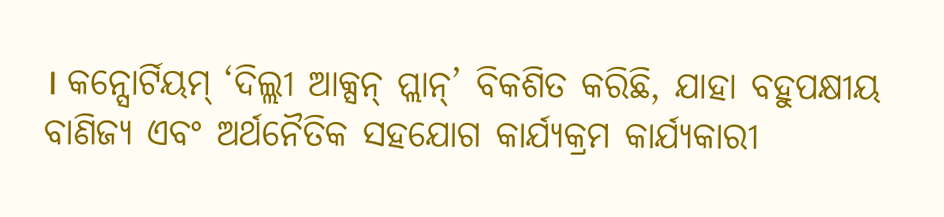। କନ୍ସୋର୍ଟିୟମ୍ ‘ଦିଲ୍ଲୀ ଆକ୍ସନ୍ ପ୍ଲାନ୍’ ବିକଶିତ କରିଛି, ଯାହା ବହୁପକ୍ଷୀୟ ବାଣିଜ୍ୟ ଏବଂ ଅର୍ଥନୈତିକ ସହଯୋଗ କାର୍ଯ୍ୟକ୍ରମ କାର୍ଯ୍ୟକାରୀ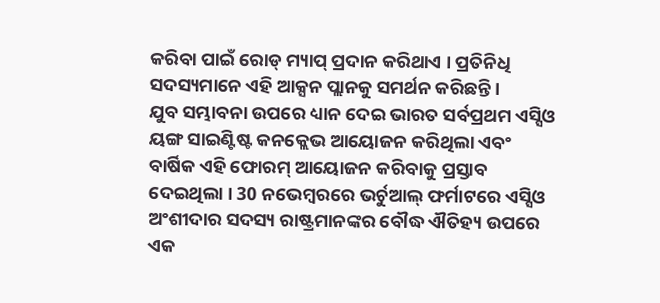କରିବା ପାଇଁ ରୋଡ୍ ମ୍ୟାପ୍ ପ୍ରଦାନ କରିଥାଏ । ପ୍ରତିନିଧି ସଦସ୍ୟମାନେ ଏହି ଆକ୍ସନ ପ୍ଲାନକୁ ସମର୍ଥନ କରିଛନ୍ତି ।
ଯୁବ ସମ୍ଭାବନା ଉପରେ ଧ୍ୟାନ ଦେଇ ଭାରତ ସର୍ବପ୍ରଥମ ଏସ୍ସିଓ ୟଙ୍ଗ ସାଇଣ୍ଟିଷ୍ଟ କନକ୍ଲେଭ ଆୟୋଜନ କରିଥିଲା ଏବଂ ବାର୍ଷିକ ଏହି ଫୋରମ୍ ଆୟୋଜନ କରିବାକୁ ପ୍ରସ୍ତାବ ଦେଇଥିଲା । 30 ନଭେମ୍ବରରେ ଭର୍ଚୁଆଲ୍ ଫର୍ମାଟରେ ଏସ୍ସିଓ ଅଂଶୀଦାର ସଦସ୍ୟ ରାଷ୍ଟ୍ରମାନଙ୍କର ବୌଦ୍ଧ ଐତିହ୍ୟ ଉପରେ ଏକ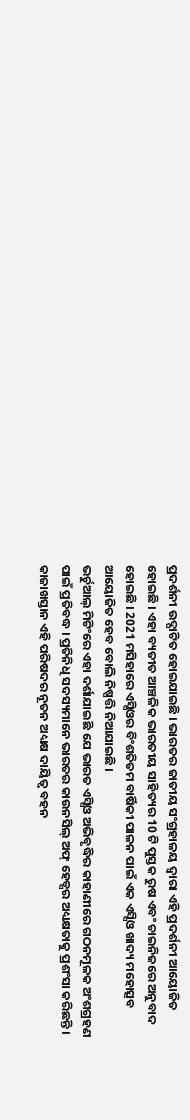ପ୍ରଦର୍ଶନୀ ଉଦ୍ଘାଟିତ ହୋଇଯାଇଛି । ଭାରତର ଜାତୀୟ ସଂଗ୍ରହାଳୟ ଦ୍ୱାରା ଏହି ପ୍ରଦର୍ଶନୀ ଆୟୋଜିତ ହୋଇଛି । ଏହା ବ୍ୟତୀତ ଆଞ୍ଚଳିକ ଭାରତୀୟ ସାହିତ୍ୟର 10 ଟି ପୁସ୍ତକ ରୁଷ ଏବଂ ଚାଇନିଜରେ ଅନୁବାଦ ହୋଇଛି । 2021 ମସିହାରେ ଏସ୍ସିଓର ବିଂଶତିତମ ବାର୍ଷିକୀ ପାଳନ ପାଇଁ ଏକ ଏସ୍ସିଓ ଖାଦ୍ୟ ମହୋତ୍ସବ ଆୟୋଜିତ ହେବ ବୋଲି ନିଷ୍ପତ୍ତି ନିଆଯାଇଛି ।
ଭର୍ଚୁଆଲ୍ ମିଟିଂରେ ଏହା ଦର୍ଶାଯାଇଛି ଯେ ଭାରତ ଏସ୍ସିଓ ଅଭିବୃଦ୍ଧିର କାହାଣୀରେ ଗଠନମୂଳକ ଅଂଶଗ୍ରହଣ ପାଇଁ ପ୍ରତିବଦ୍ଧ । ପ୍ରତିନିଧି ସଦସ୍ୟମାନେ ଭାରତର କାଉନସିଲ୍ ଅଫ୍ ହେଡ୍ସର ଅଧ୍ୟକ୍ଷତାକୁ ପ୍ରଶଂସା କରିଛନ୍ତି । କାଜାଖସ୍ତାନ ଏହି ପରିଷଦର ନୂତନ ଅଧ୍ୟକ୍ଷ ଦାୟିତ୍ବ ବହନ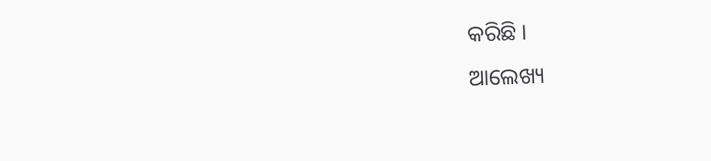କରିଛି ।
ଆଲେଖ୍ୟ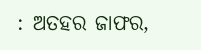: ଅତହର ଜାଫର,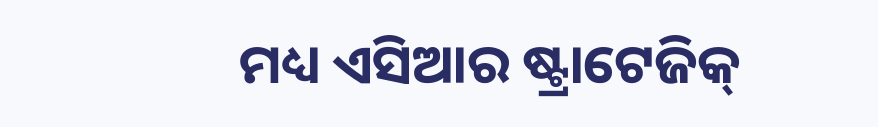ମଧ୍ୟ ଏସିଆର ଷ୍ଟ୍ରାଟେଜିକ୍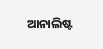ଆନାଲିଷ୍ଟ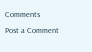Comments
Post a Comment